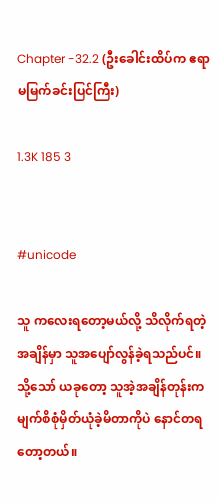Chapter -32.2 (ဦးခေါင်းထိပ်က ဧရာမမြက်ခင်းပြင်ကြီး)

1.3K 185 3


#unicode

သူ ကလေးရတော့မယ်လို့ သိလိုက်ရတဲ့အချိန်မှာ သူအပျော်လွန်ခဲ့ရသည်ပင်။ သို့သော် ယခုတော့ သူအဲ့အချိန်တုန်းက မျက်စိစုံမှိတ်ယုံခဲ့မိတာကိုပဲ နောင်တရတော့တယ်။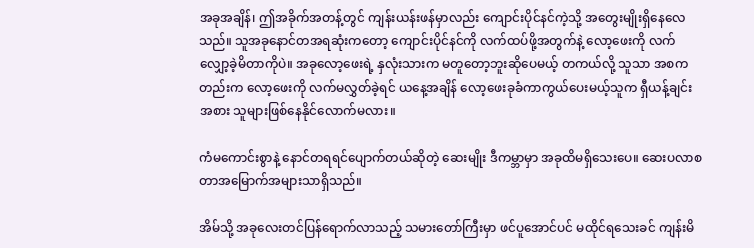အခုအချိန်၊ ဤအခိုက်အတန့်တွင် ကျန်းယန်းဖန်မှာလည်း ကျောင်းပိုင်နင်ကဲ့သို့ အတွေးမျိုးရှိနေလေသည်။ သူအခုနောင်တအရဆုံးကတော့ ကျောင်းပိုင်နင်ကို လက်ထပ်ဖို့အတွက်နဲ့ လော့ဖေးကို လက်လျှော့ခဲ့မိတာကိုပဲ။ အခုလော့ဖေးရဲ့ နှလုံးသားက မတူတော့ဘူးဆိုပေမယ့် တကယ်လို့ သူသာ အစကတည်းက လော့ဖေးကို လက်မလွှတ်ခဲ့ရင် ယနေ့အချိန် လော့ဖေးခုခံကာကွယ်ပေးမယ့်သူက ရှီယန့်ချင်းအစား သူများဖြစ်နေနိုင်လောက်မလား။

ကံမကောင်းစွာနဲ့ နောင်တရရင်ပျောက်တယ်ဆိုတဲ့ ဆေးမျိုး ဒီကမ္ဘာမှာ အခုထိမရှိသေးပေ။ ဆေးပလာစတာအမြောက်အများသာရှိသည်။

အိမ်သို့ အခုလေးတင်ပြန်ရောက်လာသည့် သမားတော်ကြီးမှာ ဖင်ပူအောင်ပင် မထိုင်ရသေးခင် ကျန်းမိ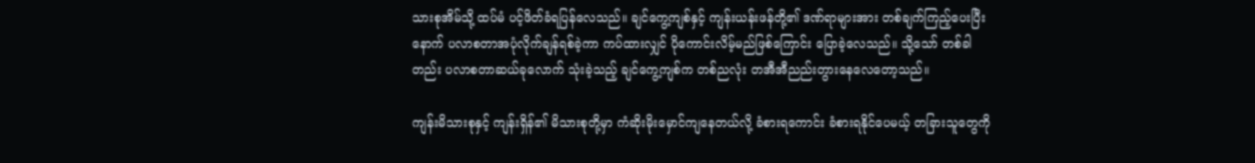သားစုအိမ်သို့ ထပ်မံ ပင့်ဖိတ်ခံရပြန်လေသည်။ ချင်ကွေ့ကျစ်နှင့် ကျန်းယန်းဖန်တို့၏ ဒဏ်ရာများအား တစ်ချက်ကြည့်ပေးပြီးနောက် ပလာစတာအပုံလိုက်ချန်ရစ်ခဲ့ကာ ကပ်ထားလျှင် ပိုကောင်းလိမ့်မည်ဖြစ်ကြောင်း ပြောခဲ့လေသည်။ သို့သော် တစ်ခါတည်း ပလာစတာဆယ်ခုလောက် သုံးခဲ့သည့် ချင်ကွေ့ကျစ်က တစ်ညလုံး တအီအီညည်းတွားနေလေတော့သည်။

ကျန်းမိသားစုနှင့် ကျန်းရှိန်၏ မိသားစုတို့မှာ ကံဆိုးမိုးမှောင်ကျနေတယ်လို့ ခံစားရကောင်း ခံစားရနိုင်ပေမယ့် တခြားသူတွေကို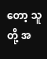တော့ သူတို့ အ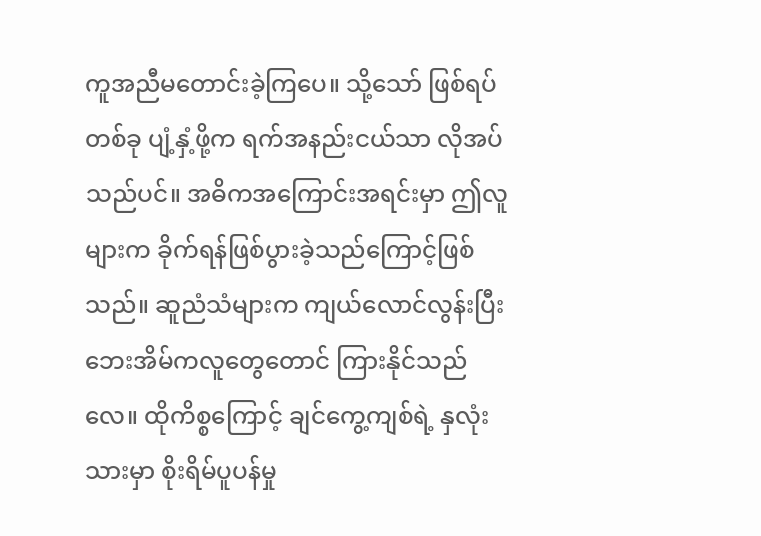ကူအညီမတောင်းခဲ့ကြပေ။ သို့သော် ဖြစ်ရပ်တစ်ခု ပျံ့နှံ့ဖို့က ရက်အနည်းငယ်သာ လိုအပ်သည်ပင်။ အဓိကအကြောင်းအရင်းမှာ ဤလူများက ခိုက်ရန်ဖြစ်ပွားခဲ့သည်ကြောင့်ဖြစ်သည်။ ဆူညံသံများက ကျယ်လောင်လွန်းပြီး ဘေးအိမ်ကလူတွေတောင် ကြားနိုင်သည်လေ။ ထိုကိစ္စကြောင့် ချင်ကွေ့ကျစ်ရဲ့ နှလုံးသားမှာ စိုးရိမ်ပူပန်မှု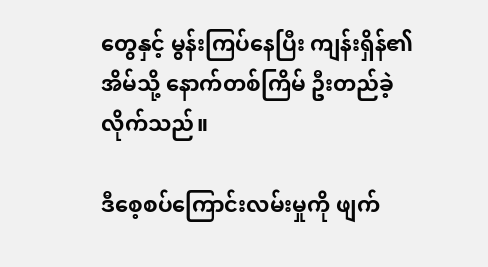တွေနှင့် မွန်းကြပ်နေပြီး ကျန်းရှိန်၏ အိမ်သို့ နောက်တစ်ကြိမ် ဦးတည်ခဲ့လိုက်သည်။

ဒီစေ့‌စပ်ကြောင်းလမ်းမှုကို ဖျက်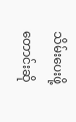သိမ်းပေးဖို့တောင်းဆို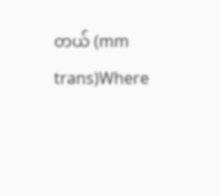တယ် (mm trans)Where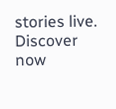stories live. Discover now